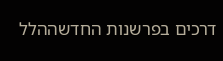דרכים בפרשנות החדשההלל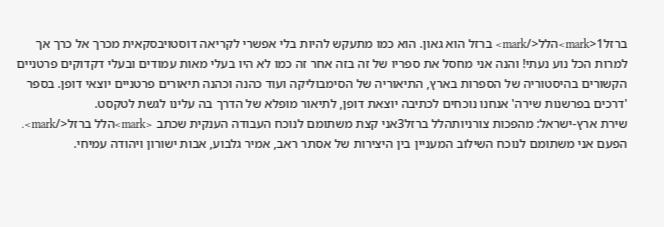ברזל1<mark>הלל</mark> ברזל הוא גאון. הוא כמו מתעקש להיות בלי אפשרי לקריאה דוסטויבסקאית מכרך אל כרך אך למרות הכל נוע נעתי! והנה אני מחסל את ספריו של זה בזה אחר זה כמו לא היו בעלי מאות עמודים ובעלי דקדוקים פרטניים הקשורים בהיסטוריה של הספרות בארץ, התיאוריה של הסימבוליקה ועוד כהנה וכהנה תיאורים פרטניים יוצאי דופן. בספר 'דרכים בפרשנות שירה' אנחנו נוכחים לכתיבה יוצאת דופן, לתיאור מופלא של הדרך בה עלינו לגשת לטקסט.
שירת ארץ-ישראל: מהפכות צורניותהלל ברזל3אני קצת משתומם לנוכח העבודה הענקית שכתב <mark>הלל ברזל</mark>. הפעם אני משתומם לנוכח השילוב המעניין בין היצירות של אסתר ראב, אמיר גלבוע, אבות ישורון ויהודה עמיחי.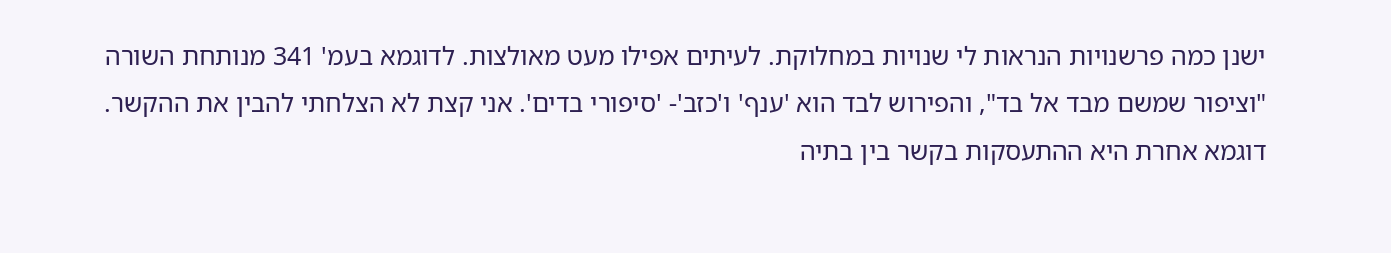ישנן כמה פרשנויות הנראות לי שנויות במחלוקת. לעיתים אפילו מעט מאולצות. לדוגמא בעמ' 341 מנותחת השורה "וציפור שמשם מבד אל בד", והפירוש לבד הוא 'ענף' ו'כזב'- 'סיפורי בדים'. אני קצת לא הצלחתי להבין את ההקשר. דוגמא אחרת היא ההתעסקות בקשר בין בתיה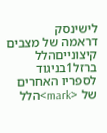לישינסק
דראמה של מצבים קיצונייםהלל ברזל1בניגוד לספריו האחרים של <mark>הלל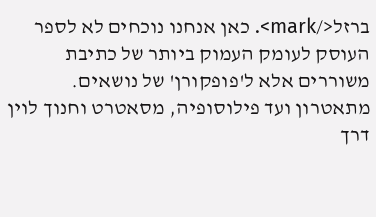ברזל</mark>. כאן אנחנו נוכחים לא לספר העוסק לעומק העמוק ביותר של כתיבת משוררים אלא ל'פופקורן' של נושאים. מתאטרון ועד פילוסופיה, מסאטרט וחנוך לוין דרך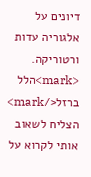דיונים על אלגוריה עדות ורטוריקה. <mark>הלל ברזל</mark> הצליח לשאוב אותי לקרוא על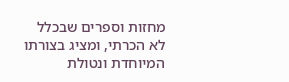מחזות וספרים שבכלל לא הכרתי, ומציג בצורתו המיוחדת ונטולת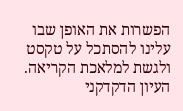הפשרות את האופן שבו עלינו להסתכל על טקסט ולגשת למלאכת הקריאה. העיון הדקדקני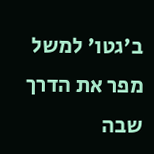ב'גטו' למשל מפר את הדרך שבה